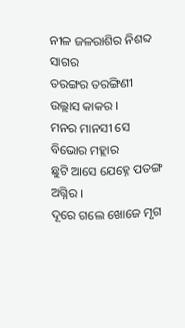ନୀଳ ଜଳରାଶିର ନିଶବ୍ଦ ସାଗର
ତରଙ୍ଗର ତରଙ୍ଗିଣୀ ଉଲ୍ଲାସ କାକର ।
ମନର ମାନସୀ ସେ ବିଭୋର ମହ୍ଲାର
ଛୁଟି ଆସେ ଯେହ୍ନେ ପତଙ୍ଗ ଅଗ୍ନିର ।
ଦୂରେ ଗଲେ ଖୋଜେ ମୃଗ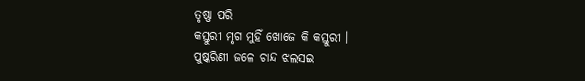ତୃଷ୍ଣା ପରି
କସ୍ତୁରୀ ମୃଗ ମୁହିଁ ଖୋଜେ କି କସ୍ତୁରୀ ।
ପୁଷ୍କରିଣୀ ଜଳେ ଚାନ୍ଦ ଝଲସଇ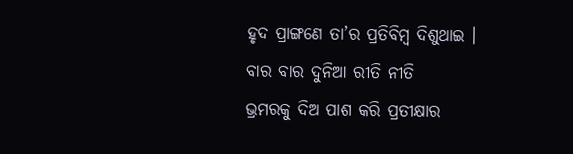ହୃଦ ପ୍ରାଙ୍ଗଣେ ତା’ର ପ୍ରତିବିମ୍ବ ଦିଶୁଥାଇ ।
ବାର ବାର ଦୁନିଆ ରୀତି ନୀତି
ଭ୍ରମରକୁ ଦିଅ ପାଶ କରି ପ୍ରତୀକ୍ଷାର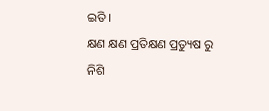ଇତି ।
କ୍ଷଣ କ୍ଷଣ ପ୍ରତିକ୍ଷଣ ପ୍ରତ୍ୟୁଷ ରୁ ନିଶି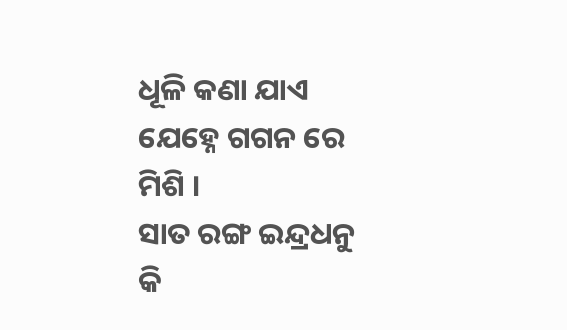ଧୂଳି କଣା ଯାଏ ଯେହ୍ନେ ଗଗନ ରେ ମିଶି ।
ସାତ ରଙ୍ଗ ଇନ୍ଦ୍ରଧନୁ କି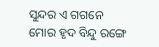ସୁନ୍ଦର ଏ ଗଗନେ
ମୋର ହୃଦ ବିନ୍ଦୁ ରଙ୍ଗେ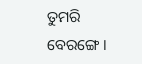ତୁମରି ବେରଙ୍ଗେ ।